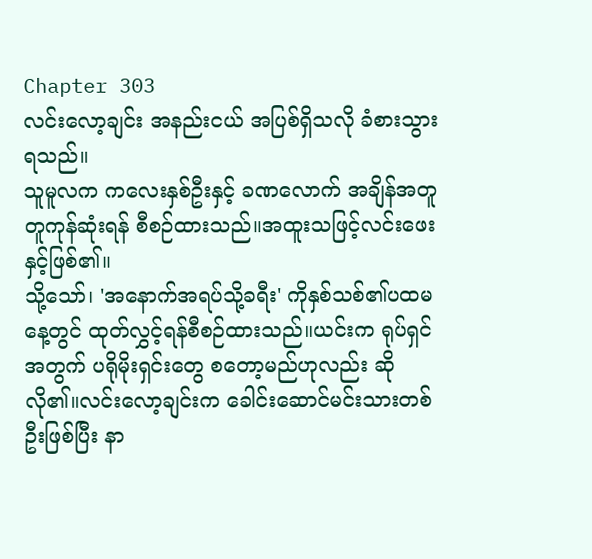Chapter 303
လင်းလော့ချင်း အနည်းငယ် အပြစ်ရှိသလို ခံစားသွားရသည်။
သူမူလက ကလေးနှစ်ဦးနှင့် ခဏလောက် အချိန်အတူတူကုန်ဆုံးရန် စီစဉ်ထားသည်။အထူးသဖြင့်လင်းဖေးနှင့်ဖြစ်၏။
သို့သော်၊ 'အနောက်အရပ်သို့ခရီး' ကိုနှစ်သစ်၏ပထမနေ့တွင် ထုတ်လွှင့်ရန်စီစဉ်ထားသည်။ယင်းက ရုပ်ရှင်အတွက် ပရိုမိုးရှင်းတွေ စတော့မည်ဟုလည်း ဆိုလို၏။လင်းလော့ချင်းက ခေါင်းဆောင်မင်းသားတစ်ဦးဖြစ်ပြီး နာ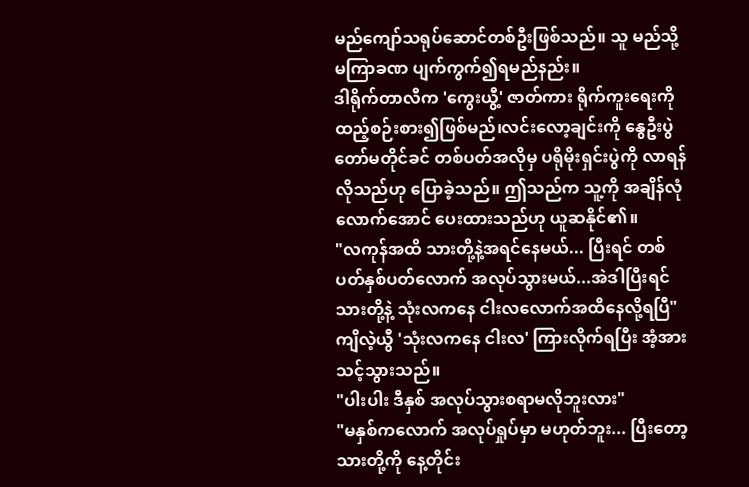မည်ကျော်သရုပ်ဆောင်တစ်ဦးဖြစ်သည်။ သူ မည်သို့ မကြာခဏ ပျက်ကွက်၍ရမည်နည်း။
ဒါရိုက်တာလီက 'ကွေးယွီ့' ဇာတ်ကား ရိုက်ကူးရေးကို ထည့်စဉ်းစား၍ဖြစ်မည်၊လင်းလော့ချင်းကို နွေဦးပွဲတော်မတိုင်ခင် တစ်ပတ်အလိုမှ ပရိုမိုးရှင်းပွဲကို လာရန်လိုသည်ဟု ပြောခဲ့သည်။ ဤသည်က သူ့ကို အချိန်လုံလောက်အောင် ပေးထားသည်ဟု ယူဆနိုင်၏။
"လကုန်အထိ သားတို့နဲ့အရင်နေမယ်... ပြီးရင် တစ်ပတ်နှစ်ပတ်လောက် အလုပ်သွားမယ်...အဲဒါပြီးရင် သားတို့နဲ့ သုံးလကနေ ငါးလလောက်အထိနေလို့ရပြီ"
ကျိလဲ့ယွီ 'သုံးလကနေ ငါးလ' ကြားလိုက်ရပြီး အံ့အားသင့်သွားသည်။
"ပါးပါး ဒီနှစ် အလုပ်သွားစရာမလိုဘူးလား"
"မနှစ်ကလောက် အလုပ်ရှုပ်မှာ မဟုတ်ဘူး... ပြီးတော့ သားတို့ကို နေ့တိုင်း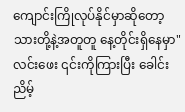ကျောင်းကြိုလုပ်နိုင်မှာဆိုတော့ သားတို့နဲ့အတူတူ နေ့တိုင်းရှိနေမှာ"
လင်းဖေး ၎င်းကိုကြားပြီး ခေါင်းညိမ့်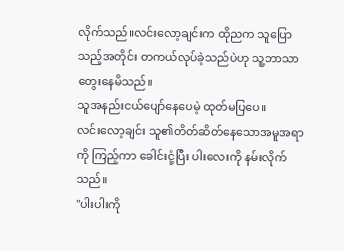လိုက်သည်။လင်းလော့ချင်းက ထိုညက သူပြောသည့်အတိုင်း တကယ်လုပ်ခဲ့သည်ပဲဟု သူ့ဘာသာ တွေးနေမိသည်။
သူအနည်းငယ်ပျော်နေပေမဲ့ ထုတ်မပြပေ။
လင်းလော့ချင်း သူ၏တိတ်ဆိတ်နေသောအမူအရာကို ကြည့်ကာ ခေါင်းငုံ့ပြီး ပါးလေးကို နမ်းလိုက်သည်။
"ပါးပါးကို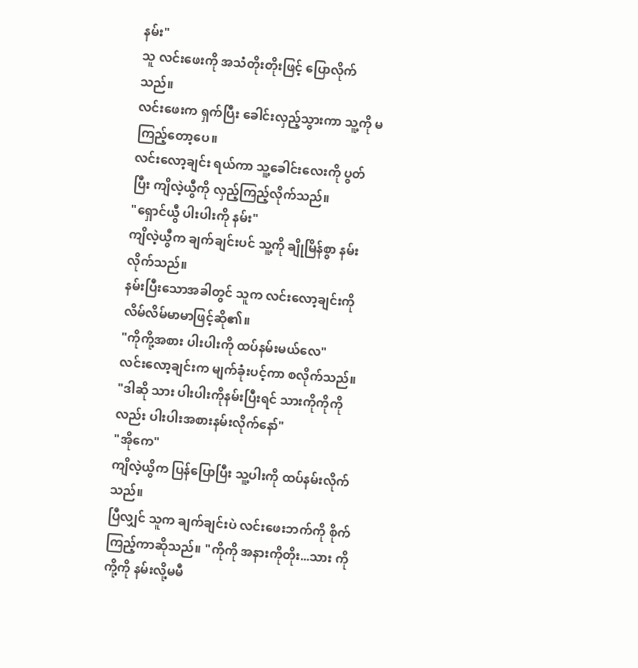နမ်း"
သူ လင်းဖေးကို အသံတိုးတိုးဖြင့် ပြောလိုက်သည်။
လင်းဖေးက ရှက်ပြီး ခေါင်းလှည့်သွားကာ သူ့ကို မကြည့်တော့ပေ။
လင်းလော့ချင်း ရယ်ကာ သူ့ခေါင်းလေးကို ပွတ်ပြီး ကျိလဲ့ယွီကို လှည့်ကြည့်လိုက်သည်။
"ရှောင်ယွီ ပါးပါးကို နမ်း"
ကျိလဲ့ယွီက ချက်ချင်းပင် သူ့ကို ချိုမြိန်စွာ နမ်းလိုက်သည်။
နမ်းပြီးသောအခါတွင် သူက လင်းလော့ချင်းကို လိမ်လိမ်မာမာဖြင့်ဆို၏။
"ကိုကို့အစား ပါးပါးကို ထပ်နမ်းမယ်လေ"
လင်းလော့ချင်းက မျက်ခုံးပင့်ကာ စလိုက်သည်။
"ဒါဆို သား ပါးပါးကိုနမ်းပြီးရင် သားကိုကိုကိုလည်း ပါးပါးအစားနမ်းလိုက်နော်"
"အိုကေ"
ကျိလဲ့ယွိက ပြန်ပြောပြီး သူ့ပါးကို ထပ်နမ်းလိုက်သည်။
ပြီလျှင် သူက ချက်ချင်းပဲ လင်းဖေးဘက်ကို စိုက်ကြည့်ကာဆိုသည်။ "ကိုကို အနားကိုတိုး...သား ကိုကို့ကို နမ်းလို့မမီ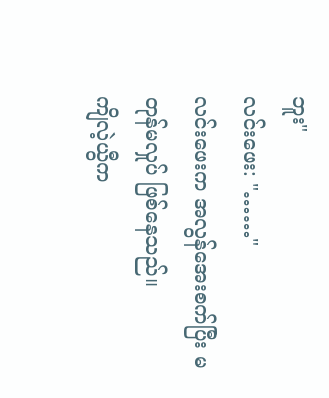ဘူး"
လင်းဖေး: "……"
လင်းဖေးက အလွန်အေးစက်ပြီး မတုန်မလှုပ် ဖြစ်နေသည်။
ကျိလဲ့ယွီက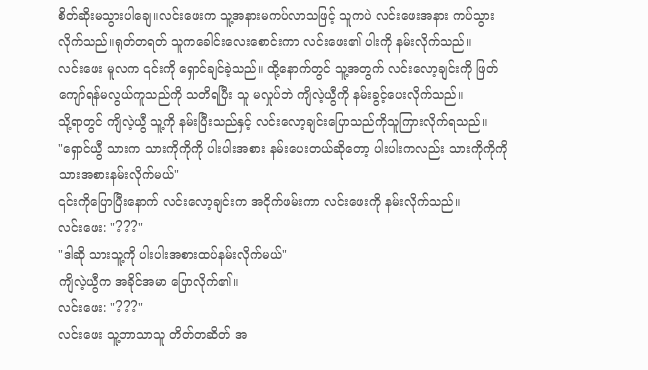စိတ်ဆိုးမသွားပါချေ။လင်းဖေးက သူ့အနားမကပ်လာသဖြင့် သူကပဲ လင်းဖေးအနား ကပ်သွားလိုက်သည်။ရုတ်တရတ် သူကခေါင်းလေးစောင်းကာ လင်းဖေး၏ ပါးကို နမ်းလိုက်သည်။
လင်းဖေး မူလက ၎င်းကို ရှောင်ချင်ခဲ့သည်။ ထို့နောက်တွင် သူ့အတွက် လင်းလော့ချင်းကို ဖြတ်ကျော်ရန်မလွယ်ကူသည်ကို သတိရပြီး သူ မလှုပ်ဘဲ ကျိလဲ့ယွီကို နမ်းခွင့်ပေးလိုက်သည်။
သို့ရာတွင် ကျိလဲ့ယွီ သူ့ကို နမ်းပြီးသည်နှင့် လင်းလော့ချင်းပြောသည်ကိုသူကြားလိုက်ရသည်။
"ရှောင်ယွီ သားက သားကိုကိုကို ပါးပါးအစား နမ်းပေးတယ်ဆိုတော့ ပါးပါးကလည်း သားကိုကိုကို သားအစားနမ်းလိုက်မယ်"
၎င်းကိုပြောပြီးနောက် လင်းလော့ချင်းက အငိုက်ဖမ်းကာ လင်းဖေးကို နမ်းလိုက်သည်။
လင်းဖေး: "???"
"ဒါဆို သားသူ့ကို ပါးပါးအစားထပ်နမ်းလိုက်မယ်"
ကျိလဲ့ယွီက အခိုင်အမာ ပြောလိုက်၏။
လင်းဖေး: "???"
လင်းဖေး သူ့ဘာသာသူ တိတ်တဆိတ် အ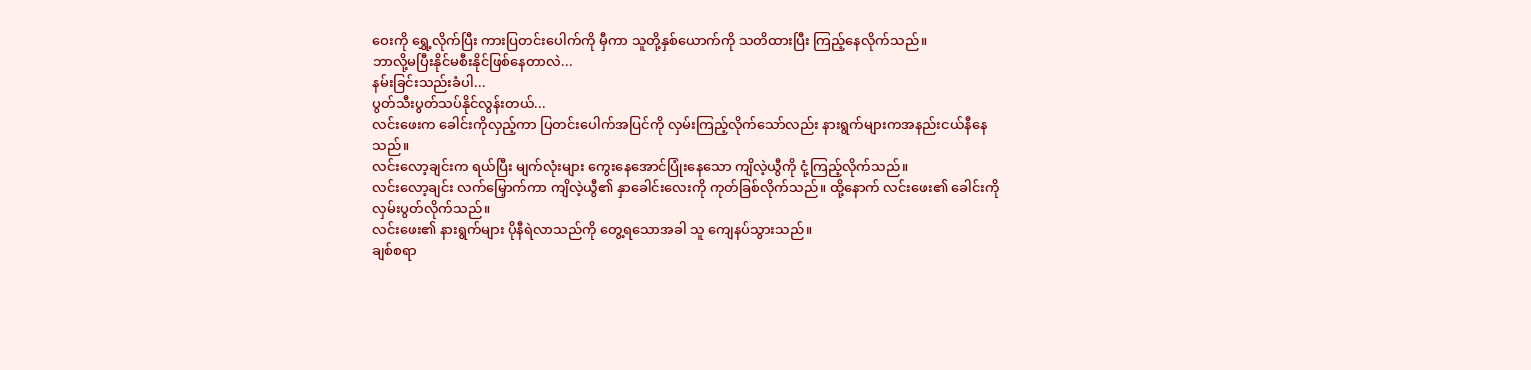ဝေးကို ရွှေ့လိုက်ပြီး ကားပြတင်းပေါက်ကို မှီကာ သူတို့နှစ်ယောက်ကို သတိထားပြီး ကြည့်နေလိုက်သည်။
ဘာလို့မပြီးနိုင်မစီးနိုင်ဖြစ်နေတာလဲ...
နမ်းခြင်းသည်းခံပါ...
ပွတ်သီးပွတ်သပ်နိုင်လွန်းတယ်...
လင်းဖေးက ခေါင်းကိုလှည့်ကာ ပြတင်းပေါက်အပြင်ကို လှမ်းကြည့်လိုက်သော်လည်း နားရွက်များကအနည်းငယ်နီနေသည်။
လင်းလော့ချင်းက ရယ်ပြီး မျက်လုံးများ ကွေးနေအောင်ပြုံးနေသော ကျိလဲ့ယွီကို ငုံ့ကြည့်လိုက်သည်။
လင်းလော့ချင်း လက်မြှောက်ကာ ကျိလဲ့ယွီ၏ နှာခေါင်းလေးကို ကုတ်ခြစ်လိုက်သည်။ ထို့နောက် လင်းဖေး၏ ခေါင်းကို လှမ်းပွတ်လိုက်သည်။
လင်းဖေး၏ နားရွက်များ ပိုနီရဲလာသည်ကို တွေ့ရသောအခါ သူ ကျေနပ်သွားသည်။
ချစ်စရာ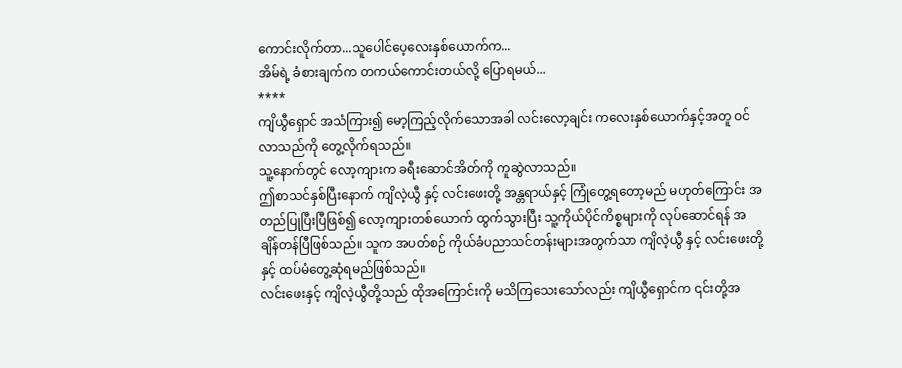ကောင်းလိုက်တာ...သူပေါင်ပေ့လေးနှစ်ယောက်က...
အိမ်ရဲ့ ခံစားချက်က တကယ်ကောင်းတယ်လို့ ပြောရမယ်...
****
ကျိယွီရှောင် အသံကြား၍ မော့ကြည့်လိုက်သောအခါ လင်းလော့ချင်း ကလေးနှစ်ယောက်နှင့်အတူ ဝင်လာသည်ကို တွေ့လိုက်ရသည်။
သူ့နောက်တွင် လော့ကျားက ခရီးဆောင်အိတ်ကို ကူဆွဲလာသည်။
ဤစာသင်နှစ်ပြီးနောက် ကျိလဲ့ယွီ နှင့် လင်းဖေးတို့ အန္တရာယ်နှင့် ကြုံတွေ့ရတော့မည် မဟုတ်ကြောင်း အတည်ပြုပြီးပြီဖြစ်၍ လော့ကျားတစ်ယောက် ထွက်သွားပြီး သူ့ကိုယ်ပိုင်ကိစ္စများကို လုပ်ဆောင်ရန် အချိန်တန်ပြီဖြစ်သည်။ သူက အပတ်စဉ် ကိုယ်ခံပညာသင်တန်းများအတွက်သာ ကျိလဲ့ယွီ နှင့် လင်းဖေးတို့နှင့် ထပ်မံတွေ့ဆုံရမည်ဖြစ်သည်။
လင်းဖေးနှင့် ကျိလဲ့ယွီတို့သည် ထိုအကြောင်းကို မသိကြသေးသော်လည်း ကျိယွီရှောင်က ၎င်းတို့အ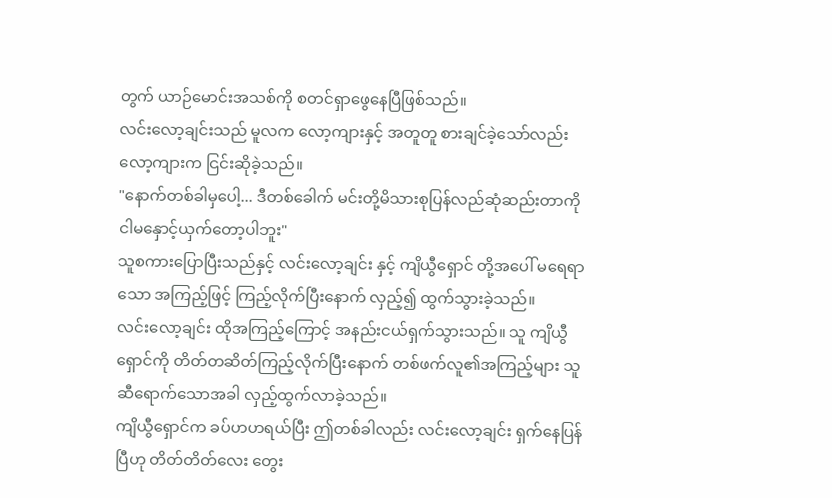တွက် ယာဉ်မောင်းအသစ်ကို စတင်ရှာဖွေနေပြီဖြစ်သည်။
လင်းလော့ချင်းသည် မူလက လော့ကျားနှင့် အတူတူ စားချင်ခဲ့သော်လည်း လော့ကျားက ငြင်းဆိုခဲ့သည်။
"နောက်တစ်ခါမှပေါ့... ဒီတစ်ခေါက် မင်းတို့မိသားစုပြန်လည်ဆုံဆည်းတာကို ငါမနှောင့်ယှက်တော့ပါဘူး"
သူစကားပြောပြီးသည်နှင့် လင်းလော့ချင်း နှင့် ကျိယွီရှောင် တို့အပေါ် မရေရာသော အကြည့်ဖြင့် ကြည့်လိုက်ပြီးနောက် လှည့်၍ ထွက်သွားခဲ့သည်။
လင်းလော့ချင်း ထိုအကြည့်ကြောင့် အနည်းငယ်ရှက်သွားသည်။ သူ ကျိယွီရှောင်ကို တိတ်တဆိတ်ကြည့်လိုက်ပြီးနောက် တစ်ဖက်လူ၏အကြည့်များ သူဆီရောက်သောအခါ လှည့်ထွက်လာခဲ့သည်။
ကျိယွီရှောင်က ခပ်ဟဟရယ်ပြီး ဤတစ်ခါလည်း လင်းလော့ချင်း ရှက်နေပြန်ပြီဟု တိတ်တိတ်လေး တွေး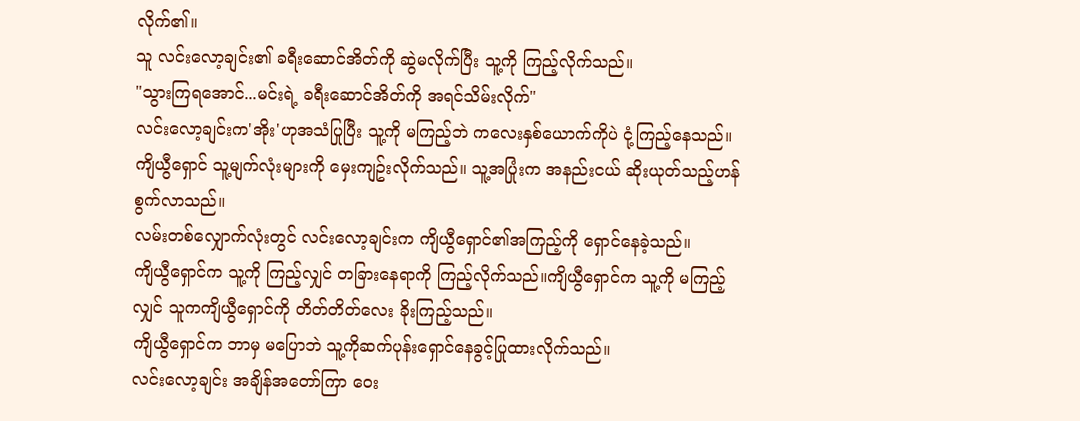လိုက်၏။
သူ လင်းလော့ချင်း၏ ခရီးဆောင်အိတ်ကို ဆွဲမလိုက်ပြီး သူ့ကို ကြည့်လိုက်သည်။
"သွားကြရအောင်...မင်းရဲ့ ခရီးဆောင်အိတ်ကို အရင်သိမ်းလိုက်"
လင်းလော့ချင်းက'အိုး'ဟုအသံပြုပြီး သူ့ကို မကြည့်ဘဲ ကလေးနှစ်ယောက်ကိုပဲ ငုံ့ကြည့်နေသည်။
ကျိယွီရှောင် သူ့မျက်လုံးများကို မှေးကျဥ်းလိုက်သည်။ သူ့အပြုံးက အနည်းငယ် ဆိုးယုတ်သည့်ဟန်စွက်လာသည်။
လမ်းတစ်လျှောက်လုံးတွင် လင်းလော့ချင်းက ကျိယွီရှောင်၏အကြည့်ကို ရှောင်နေခဲ့သည်။
ကျိယွီရှောင်က သူ့ကို ကြည့်လျှင် တခြားနေရာကို ကြည့်လိုက်သည်။ကျိယွီရှောင်က သူ့ကို မကြည့်လျှင် သူကကျိယွီရှောင်ကို တိတ်တိတ်လေး ခိုးကြည့်သည်။
ကျိယွီရှောင်က ဘာမှ မပြောဘဲ သူ့ကိုဆက်ပုန်းရှောင်နေခွင့်ပြုထားလိုက်သည်။
လင်းလော့ချင်း အချိန်အတော်ကြာ ဝေး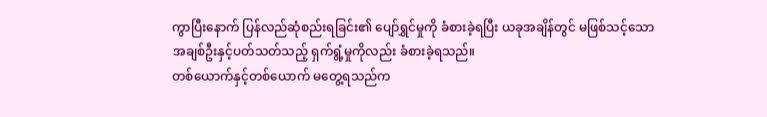ကွာပြီးနောက် ပြန်လည်ဆုံစည်းရခြင်း၏ ပျော်ရွှင်မှုကို ခံစားခဲ့ရပြီး ယခုအချိန်တွင် မဖြစ်သင့်သော အချစ်ဦးနှင့်ပတ်သတ်သည့် ရှက်ရွံ့မှုကိုလည်း ခံစားခဲ့ရသည်။
တစ်ယောက်နှင့်တစ်ယောက် မတွေ့ရသည်က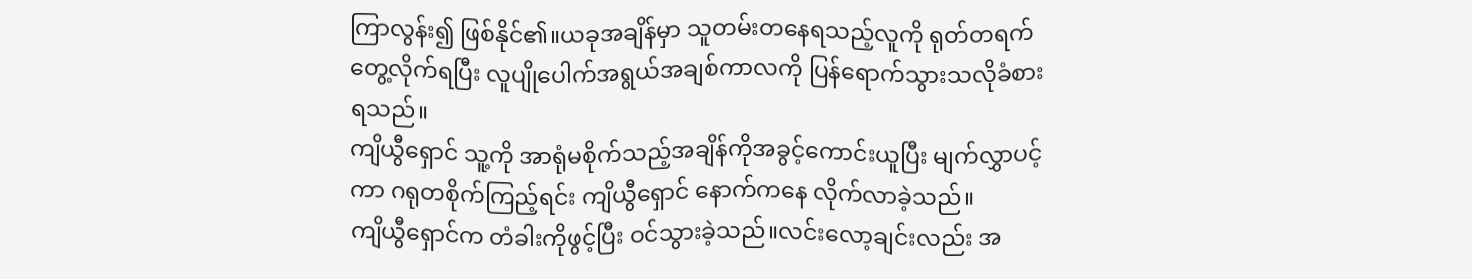ကြာလွန်း၍ ဖြစ်နိုင်၏။ယခုအချိန်မှာ သူတမ်းတနေရသည့်လူကို ရုတ်တရက်တွေ့လိုက်ရပြီး လူပျိုပေါက်အရွယ်အချစ်ကာလကို ပြန်ရောက်သွားသလိုခံစားရသည်။
ကျိယွီရှောင် သူ့ကို အာရုံမစိုက်သည့်အချိန်ကိုအခွင့်ကောင်းယူပြီး မျက်လွှာပင့်ကာ ဂရုတစိုက်ကြည့်ရင်း ကျိယွီရှောင် နောက်ကနေ လိုက်လာခဲ့သည်။
ကျိယွီရှောင်က တံခါးကိုဖွင့်ပြီး ဝင်သွားခဲ့သည်။လင်းလော့ချင်းလည်း အ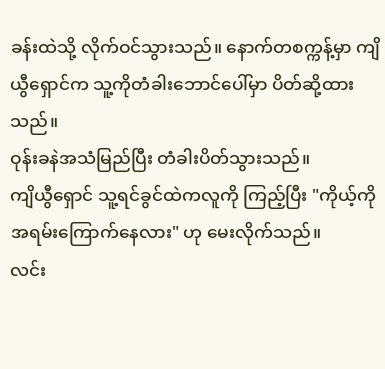ခန်းထဲသို့ လိုက်ဝင်သွားသည်။ နောက်တစက္ကန့်မှာ ကျိယွီရှောင်က သူ့ကိုတံခါးဘောင်ပေါ်မှာ ပိတ်ဆို့ထားသည်။
ဝုန်းခနဲအသံမြည်ပြီး တံခါးပိတ်သွားသည်။
ကျိယွီရှောင် သူ့ရင်ခွင်ထဲကလူကို ကြည့်ပြီး "ကိုယ့်ကို အရမ်းကြောက်နေလား" ဟု မေးလိုက်သည်။
လင်း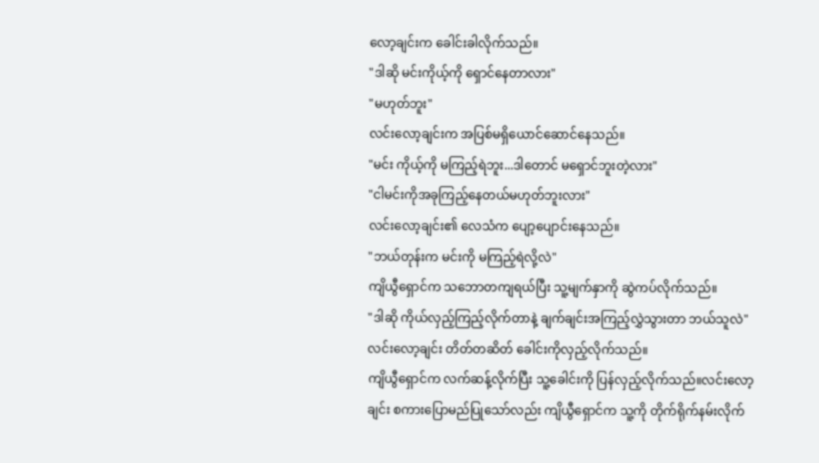လော့ချင်းက ခေါင်းခါလိုက်သည်။
"ဒါဆို မင်းကိုယ့်ကို ရှောင်နေတာလား"
"မဟုတ်ဘူး"
လင်းလော့ချင်းက အပြစ်မရှိယောင်ဆောင်နေသည်။
"မင်း ကိုယ့်ကို မကြည့်ရဲဘူး...ဒါတောင် မရှောင်ဘူးတဲ့လား"
"ငါမင်းကိုအခုကြည့်နေတယ်မဟုတ်ဘူးလား"
လင်းလော့ချင်း၏ လေသံက ပျော့ပျောင်းနေသည်။
"ဘယ်တုန်းက မင်းကို မကြည့်ရဲလို့လဲ"
ကျိယွီရှောင်က သဘောတကျရယ်ပြီး သူ့မျက်နှာကို ဆွဲကပ်လိုက်သည်။
"ဒါဆို ကိုယ်လှည့်ကြည့်လိုက်တာနဲ့ ချက်ချင်းအကြည့်လွှဲသွားတာ ဘယ်သူလဲ"
လင်းလော့ချင်း တိတ်တဆိတ် ခေါင်းကိုလှည့်လိုက်သည်။
ကျိယွီရှောင်က လက်ဆန့်လိုက်ပြီး သူ့ခေါင်းကို ပြန်လှည့်လိုက်သည်။လင်းလော့ချင်း စကားပြောမည်ပြုသော်လည်း ကျိယွီရှောင်က သူ့ကို တိုက်ရိုက်နမ်းလိုက်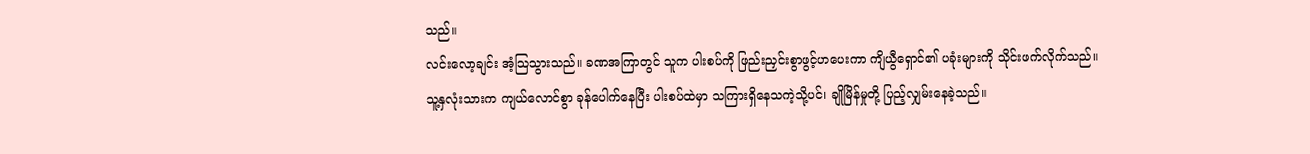သည်။
လင်းလော့ချင်း အံ့သြသွားသည်။ ခဏအကြာတွင် သူက ပါးစပ်ကို ဖြည်းညှင်းစွာဖွင့်ဟပေးကာ ကျိယွီရှောင်၏ ပခုံးများကို သိုင်းဖက်လိုက်သည်။
သူ့နှလုံးသားက ကျယ်လောင်စွာ ခုန်ပေါက်နေပြီး ပါးစပ်ထဲမှာ သကြားရှိနေသကဲ့သို့ပင်၊ ချိုမြိန်မှုတို့ ပြည့်လျှမ်းနေခဲ့သည်။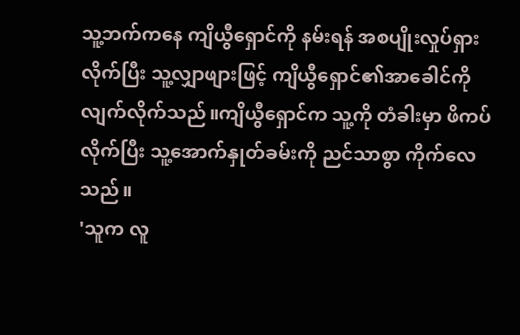သူ့ဘက်ကနေ ကျိယွီရှောင်ကို နမ်းရန် အစပျိုးလှုပ်ရှားလိုက်ပြီး သူ့လျှာဖျားဖြင့် ကျိယွီရှောင်၏အာခေါင်ကိုလျက်လိုက်သည်။ကျိယွီရှောင်က သူ့ကို တံခါးမှာ ဖိကပ်လိုက်ပြီး သူ့အောက်နှုတ်ခမ်းကို ညင်သာစွာ ကိုက်လေသည်။
'သူက လူ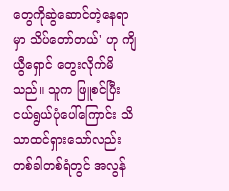တွေကိုဆွဲဆောင်တဲ့နေရာမှာ သိပ်တော်တယ်' ဟု ကျိယွီရှောင် တွေးလိုက်မိသည်။ သူက ဖြူစင်ပြီး ငယ်ရွယ်ပုံပေါ်ကြောင်း သိသာထင်ရှားသော်လည်း တစ်ခါတစ်ရံတွင် အလွန်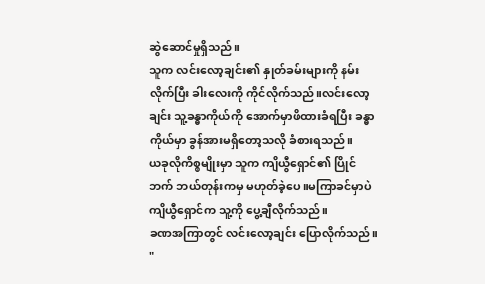ဆွဲဆောင်မှုရှိသည်။
သူက လင်းလော့ချင်း၏ နှုတ်ခမ်းများကို နမ်းလိုက်ပြီး ခါးလေးကို ကိုင်လိုက်သည်။လင်းလော့ချင်း သူ့ခန္ဓာကိုယ်ကို အောက်မှာဖိထားခံရပြီး ခန္ဓာကိုယ်မှာ ခွန်အားမရှိတော့သလို ခံစားရသည်။
ယခုလိုကိစ္စမျိုးမှာ သူက ကျိယွီရှောင်၏ ပြိုင်ဘက် ဘယ်တုန်းကမှ မဟုတ်ခဲ့ပေ။မကြာခင်မှာပဲ ကျိယွီရှောင်က သူ့ကို ပွေ့ချီလိုက်သည်။
ခဏအကြာတွင် လင်းလော့ချင်း ပြောလိုက်သည်။
"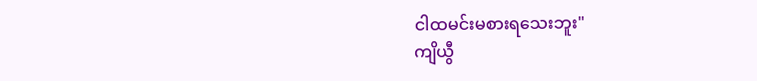ငါထမင်းမစားရသေးဘူး"
ကျိယွီ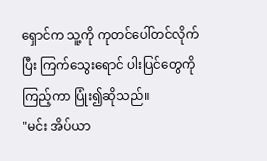ရှောင်က သူ့ကို ကုတင်ပေါ်တင်လိုက်ပြီး ကြက်သွေးရောင် ပါးပြင်တွေကို ကြည့်ကာ ပြုံး၍ဆိုသည်။
"မင်း အိပ်ယာ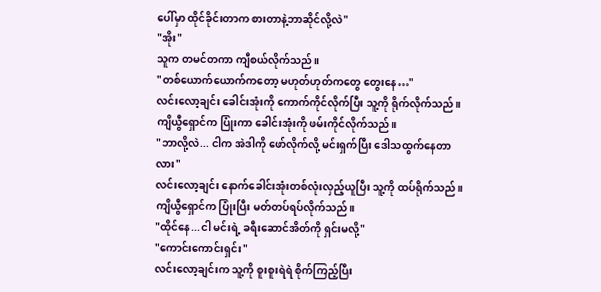ပေါ်မှာ ထိုင်ခိုင်းတာက စားတာနဲ့ဘာဆိုင်လို့လဲ"
"အိုး"
သူက တမင်တကာ ကျီစယ်လိုက်သည်။
"တစ်ယောက်ယောက်ကတော့ မဟုတ်ဟုတ်ကတွေ တွေးနေ…"
လင်းလော့ချင်း ခေါင်းအုံးကို ကောက်ကိုင်လိုက်ပြီး သူ့ကို ရိုက်လိုက်သည်။ကျိယွီရှောင်က ပြုံးကာ ခေါင်းအုံးကို ဖမ်းကိုင်လိုက်သည်။
"ဘာလို့လဲ... ငါက အဲဒါကို ဖော်လိုက်လို့ မင်းရှက်ပြီး ဒေါသထွက်နေတာလား"
လင်းလော့ချင်း နောက်ခေါင်းအုံးတစ်လုံးလှည့်ယူပြီး သူ့ကို ထပ်ရိုက်သည်။
ကျိယွီရှောင်က ပြုံးပြီး မတ်တပ်ရပ်လိုက်သည်။
"ထိုင်နေ...ငါ မင်းရဲ့ ခရီးဆောင်အိတ်ကို ရှင်းမလို့"
"ကောင်းကောင်းရှင်း"
လင်းလော့ချင်းက သူ့ကို စူးစူးရဲရဲ စိုက်ကြည့်ပြီး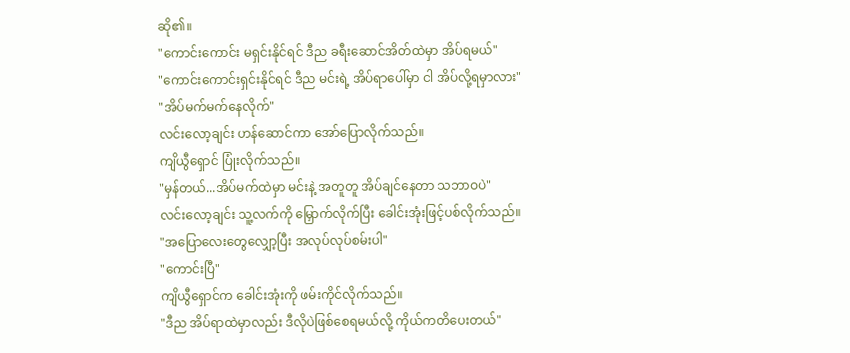ဆို၏။
"ကောင်းကောင်း မရှင်းနိုင်ရင် ဒီည ခရီးဆောင်အိတ်ထဲမှာ အိပ်ရမယ်"
"ကောင်းကောင်းရှင်းနိုင်ရင် ဒီည မင်းရဲ့ အိပ်ရာပေါ်မှာ ငါ အိပ်လို့ရမှာလား"
"အိပ်မက်မက်နေလိုက်"
လင်းလော့ချင်း ဟန်ဆောင်ကာ အော်ပြောလိုက်သည်။
ကျိယွီရှောင် ပြုံးလိုက်သည်။
"မှန်တယ်...အိပ်မက်ထဲမှာ မင်းနဲ့ အတူတူ အိပ်ချင်နေတာ သဘာဝပဲ"
လင်းလော့ချင်း သူ့လက်ကို မြှောက်လိုက်ပြီး ခေါင်းအုံးဖြင့်ပစ်လိုက်သည်။
"အပြောလေးတွေလျှော့ပြီး အလုပ်လုပ်စမ်းပါ"
"ကောင်းပြီ"
ကျိယွီရှောင်က ခေါင်းအုံးကို ဖမ်းကိုင်လိုက်သည်။
"ဒီည အိပ်ရာထဲမှာလည်း ဒီလိုပဲဖြစ်စေရမယ်လို့ ကိုယ်ကတိပေးတယ်"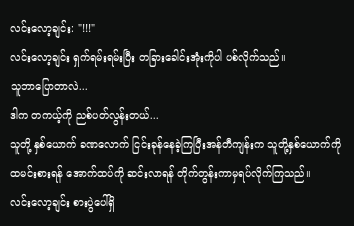လင်းလော့ချင်း: "!!!"
လင်းလော့ချင်း ရှက်ရမ်းရမ်းပြီး တခြားခေါင်းအုံးကိုပါ ပစ်လိုက်သည်။
သူဘာပြောတာလဲ...
ဒါက တကယ့်ကို ညစ်ပတ်လွန်းတယ်...
သူတို့ နှစ်ယောက် ခဏလောက် ငြင်းခုန်နေခဲ့ကြပြီးအန်တီကျန်းက သူတို့နှစ်ယောက်ကို ထမင်းစားရန် အောက်ထပ်ကို ဆင်းလာရန် တိုက်တွန်းကာမှရပ်လိုက်ကြသည်။
လင်းလော့ချင်း စားပွဲပေါ်ရှိ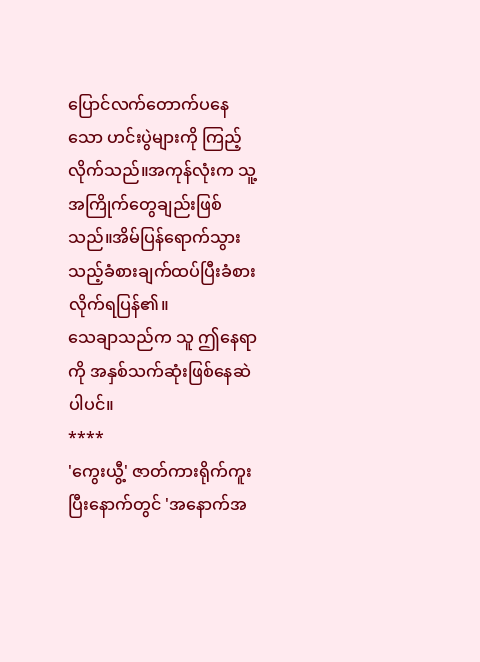ပြောင်လက်တောက်ပနေသော ဟင်းပွဲများကို ကြည့်လိုက်သည်။အကုန်လုံးက သူ့အကြိုက်တွေချည်းဖြစ်သည်။အိမ်ပြန်ရောက်သွားသည့်ခံစားချက်ထပ်ပြီးခံစားလိုက်ရပြန်၏။
သေချာသည်က သူ ဤနေရာကို အနှစ်သက်ဆုံးဖြစ်နေဆဲပါပင်။
****
'ကွေးယွီ့' ဇာတ်ကားရိုက်ကူးပြီးနောက်တွင် 'အနောက်အ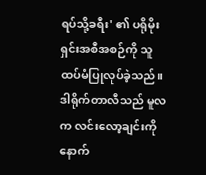ရပ်သို့ခရီး' ၏ ပရိုမိုးရှင်းအစီအစဉ်ကို သူထပ်မံပြုလုပ်ခဲ့သည်။
ဒါရိုက်တာလီသည် မူလက လင်းလော့ချင်းကို နောက်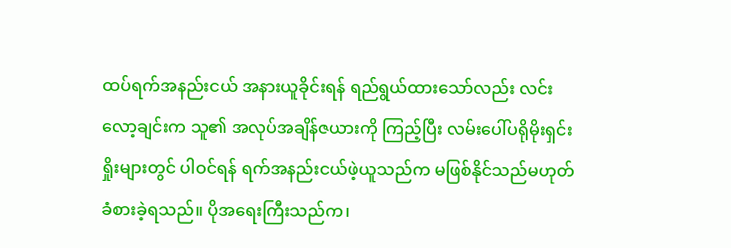ထပ်ရက်အနည်းငယ် အနားယူခိုင်းရန် ရည်ရွယ်ထားသော်လည်း လင်းလော့ချင်းက သူ၏ အလုပ်အချိန်ဇယားကို ကြည့်ပြီး လမ်းပေါ်ပရိုမိုးရှင်းရှိုးများတွင် ပါဝင်ရန် ရက်အနည်းငယ်ဖဲ့ယူသည်က မဖြစ်နိုင်သည်မဟုတ် ခံစားခဲ့ရသည်။ ပိုအရေးကြီးသည်က၊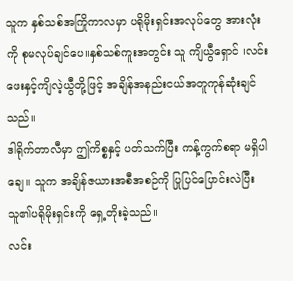သူက နှစ်သစ်အကြိုကာလမှာ ပရိုမိုးရှင်းအလုပ်တွေ အားလုံးကို စုမလုပ်ချင်ပေ။နှစ်သစ်ကူးအတွင်း သူ ကျိယွီရှောင် ၊လင်းဖေးနှင့်ကျိလဲ့ယွီတို့ဖြင့် အချိန်အနည်းငယ်အတူကုန်ဆုံးချင်သည်။
ဒါရိုက်တာလီမှာ ဤကိစ္စနှင့် ပတ်သက်ပြီး ကန့်ကွက်စရာ မရှိပါချေ။ သူက အချိန်ဇယားအစီအစဉ်ကို ပြုပြင်ပြောင်းလဲပြီး သူ၏ပရိုမိုးရှင်းကို ရှေ့တိုးခဲ့သည်။
လင်း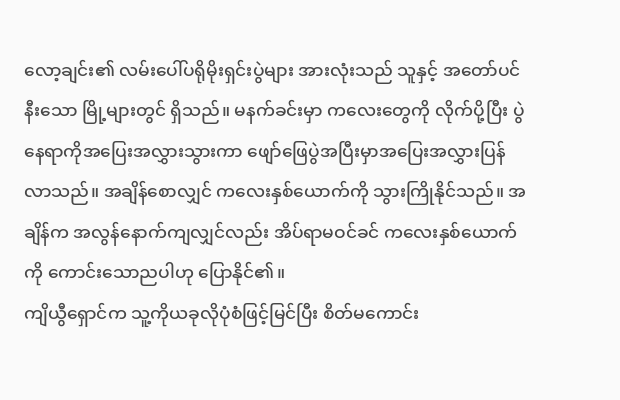လော့ချင်း၏ လမ်းပေါ်ပရိုမိုးရှင်းပွဲများ အားလုံးသည် သူနှင့် အတော်ပင် နီးသော မြို့များတွင် ရှိသည်။ မနက်ခင်းမှာ ကလေးတွေကို လိုက်ပို့ပြီး ပွဲနေရာကိုအပြေးအလွှားသွားကာ ဖျော်ဖြေပွဲအပြီးမှာအပြေးအလွှားပြန်လာသည်။ အချိန်စောလျှင် ကလေးနှစ်ယောက်ကို သွားကြိုနိုင်သည်။ အချိန်က အလွန်နောက်ကျလျှင်လည်း အိပ်ရာမဝင်ခင် ကလေးနှစ်ယောက်ကို ကောင်းသောညပါဟု ပြောနိုင်၏။
ကျိယွီရှောင်က သူ့ကိုယခုလိုပုံစံဖြင့်မြင်ပြီး စိတ်မကောင်း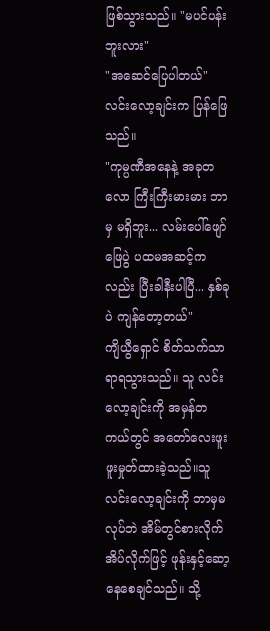ဖြစ်သွားသည်။ "မပင်ပန်းဘူးလား"
"အဆေင်ပြေပါတယ်"
လင်းလော့ချင်းက ပြန်ဖြေသည်။
"ကုမ္ပဏီအနေနဲ့ အခုတလော ကြီးကြီးမားမား ဘာမှ မရှိဘူး... လမ်းပေါ်ဖျော်ဖြေပွဲ ပထမအဆင့်ကလည်း ပြီးခါနီးပါပြီ... နှစ်ခုပဲ ကျန်တော့တယ်"
ကျိယွီရှောင် စိတ်သက်သာရာရသွားသည်။ သူ လင်းလော့ချင်းကို အမှန်တကယ်တွင် အတော်လေးဖူးဖူးမှုတ်ထားခဲ့သည်။သူ လင်းလော့ချင်းကို ဘာမှမလုပ်ဘဲ အိမ်တွင်စားလိုက်အိပ်လိုက်ဖြင့် ဖုန်းနှင့်ဆော့နေစေချင်သည်။ သို့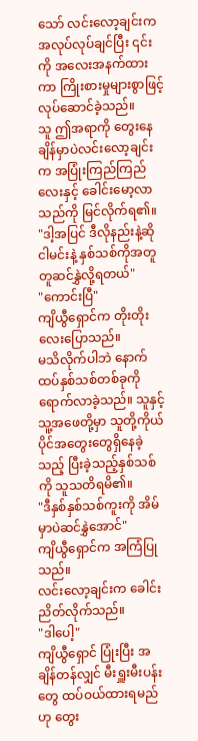သော် လင်းလော့ချင်းက အလုပ်လုပ်ချင်ပြီး ၎င်းကို အလေးအနက်ထားကာ ကြိုးစားမှုများစွာဖြင့် လုပ်ဆောင်ခဲ့သည်။
သူ ဤအရာကို တွေးနေချိန်မှာပဲလင်းလော့ချင်းက အပြုံးကြည်ကြည်လေးနှင့် ခေါင်းမော့လာသည်ကို မြင်လိုက်ရ၏။
"ဒါ့အပြင် ဒီလိုနည်းနဲ့ဆို ငါမင်းနဲ့ နှစ်သစ်ကိုအတူတူဆင်နွှဲလို့ရတယ်"
"ကောင်းပြီ"
ကျိယွီရှောင်က တိုးတိုးလေးပြောသည်။
မသိလိုက်ပါဘဲ နောက်ထပ်နှစ်သစ်တစ်ခုကို ရောက်လာခဲ့သည်။ သူနှင့်သူ့အဖေတို့မှာ သူတို့ကိုယ်ပိုင်အတွေးတွေရှိနေခဲ့သည့် ပြီးခဲ့သည့်နှစ်သစ်ကို သူသတိရမိ၏။
"ဒီနှစ်နှစ်သစ်ကူးကို အိမ်မှာပဲဆင်နွှဲအောင်"
ကျိယွီရှောင်က အကြံပြုသည်။
လင်းလော့ချင်းက ခေါင်းညိတ်လိုက်သည်။
"ဒါပေါ့"
ကျိယွီရှောင် ပြုံးပြီး အချိန်တန်လျှင် မီးရှူးမီးပန်းတွေ ထပ်ဝယ်ထားရမည်ဟု တွေး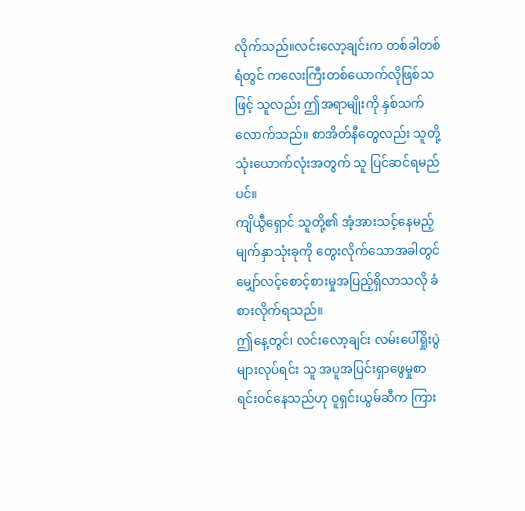လိုက်သည်။လင်းလော့ချင်းက တစ်ခါတစ်ရံတွင် ကလေးကြီးတစ်ယောက်လိုဖြစ်သဖြင့် သူလည်း ဤအရာမျိုးကို နှစ်သက်လောက်သည်။ စာအိတ်နီတွေလည်း သူတို့သုံးယောက်လုံးအတွက် သူ ပြင်ဆင်ရမည်ပင်။
ကျိယွီရှောင် သူတို့၏ အံ့အားသင့်နေမည့် မျက်နှာသုံးခုကို တွေးလိုက်သောအခါတွင် မျှော်လင့်စောင့်စားမှုအပြည့်ရှိလာသလို ခံစားလိုက်ရသည်။
ဤနေ့တွင်၊ လင်းလော့ချင်း လမ်းပေါ်ရှိုးပွဲများလုပ်ရင်း သူ အပူအပြင်းရှာဖွေမှုစာရင်းဝင်နေသည်ဟု ဝူရှင်းယွမ်ဆီက ကြား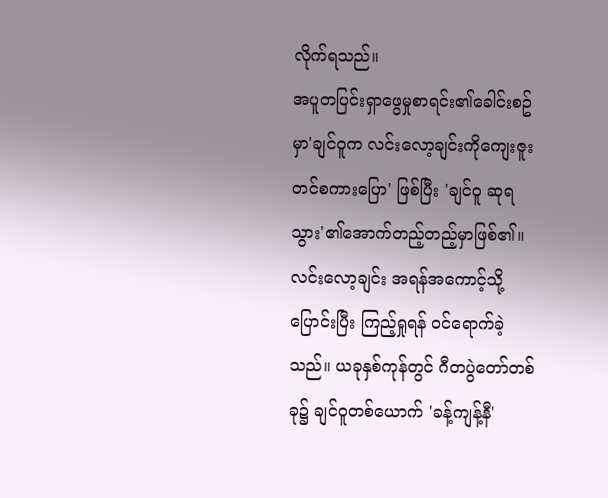လိုက်ရသည်။
အပူတပြင်းရှာဖွေမှုစာရင်း၏ခေါင်းစဥ်မှာ'ချင်ဝူက လင်းလော့ချင်းကိုကျေးဇူးတင်စကားပြော' ဖြစ်ပြီး 'ချင်ဝူ ဆုရသွား'၏အောက်တည့်တည့်မှာဖြစ်၏။
လင်းလော့ချင်း အရန်အကောင့်သို့ ပြောင်းပြီး ကြည့်ရှုရန် ဝင်ရောက်ခဲ့သည်။ ယခုနှစ်ကုန်တွင် ဂီတပွဲတော်တစ်ခု၌ ချင်ဝူတစ်ယောက် 'ခန့်ကျန့်နီ'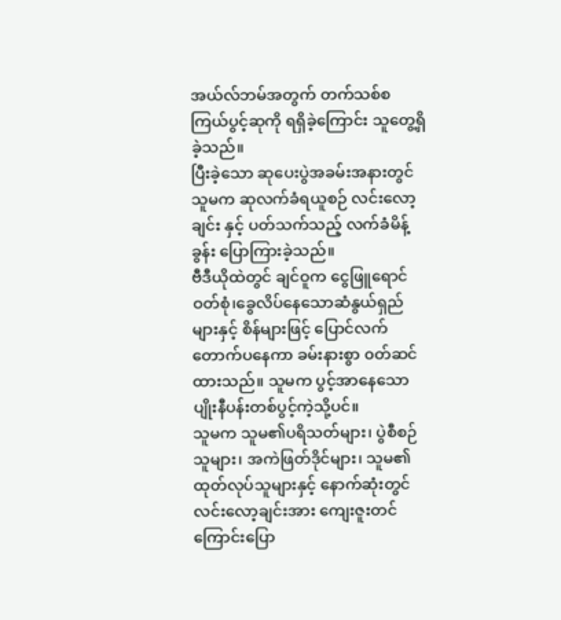အယ်လ်ဘမ်အတွက် တက်သစ်စကြယ်ပွင့်ဆုကို ရရှိခဲ့ကြောင်း သူတွေ့ရှိခဲ့သည်။
ပြီးခဲ့သော ဆုပေးပွဲအခမ်းအနားတွင် သူမက ဆုလက်ခံရယူစဉ် လင်းလော့ချင်း နှင့် ပတ်သက်သည့် လက်ခံမိန့်ခွန်း ပြောကြားခဲ့သည်။
ဗီဒီယိုထဲတွင် ချင်ဝူက ငွေဖြူရောင်ဝတ်စုံ၊ခွေလိပ်နေသောဆံနွယ်ရှည်များနှင့် စိန်များဖြင့် ပြောင်လက်တောက်ပနေကာ ခမ်းနားစွာ ၀တ်ဆင်ထားသည်။ သူမက ပွင့်အာနေသော ပျိုးနီပန်းတစ်ပွင့်ကဲ့သို့ပင်။
သူမက သူမ၏ပရိသတ်များ၊ ပွဲစီစဉ်သူများ၊ အကဲဖြတ်ဒိုင်များ၊ သူမ၏ထုတ်လုပ်သူများနှင့် နောက်ဆုံးတွင် လင်းလော့ချင်းအား ကျေးဇူးတင်ကြောင်းပြော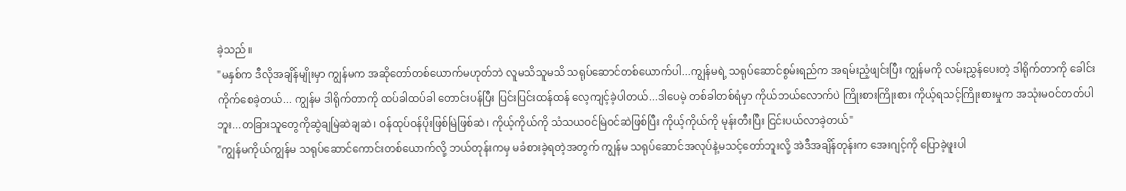ခဲ့သည်။
"မနှစ်က ဒီလိုအချိန်မျိုးမှာ ကျွန်မက အဆိုတော်တစ်ယောက်မဟုတ်ဘဲ လူမသိသူမသိ သရုပ်ဆောင်တစ်ယောက်ပါ...ကျွန်မရဲ့ သရုပ်ဆောင်စွမ်းရည်က အရမ်းညံ့ဖျင်းပြီး ကျွန်မကို လမ်းညွှန်ပေးတဲ့ ဒါရိုက်တာကို ခေါင်းကိုက်စေခဲ့တယ်... ကျွန်မ ဒါရိုက်တာကို ထပ်ခါထပ်ခါ တောင်းပန်ပြီး ပြင်းပြင်းထန်ထန် လေ့ကျင့်ခဲ့ပါတယ်...ဒါပေမဲ့ တစ်ခါတစ်ရံမှာ ကိုယ်ဘယ်လောက်ပဲ ကြိုးစားကြိုးစား ကိုယ့်ရသင့်ကြိုးစားမှုက အသုံးမဝင်တတ်ပါဘူး...တခြားသူတွေကိုဆွဲချမြဲဆဲချဆဲ၊ ဝန်ထုပ်ဝန်ပိုးဖြစ်မြဲဖြစ်ဆဲ၊ ကိုယ့်ကိုယ်ကို သံသယဝင်မြဲဝင်ဆဲဖြစ်ပြီး ကိုယ့်ကိုယ်ကို မုန်းတီးပြီး ငြင်းပယ်လာခဲ့တယ်"
"ကျွန်မကိုယ်ကျွန်မ သရုပ်ဆောင်ကောင်းတစ်ယောက်လို့ ဘယ်တုန်းကမှ မခံစားခဲ့ရတဲ့အတွက် ကျွန်မ သရုပ်ဆောင်အလုပ်နဲ့မသင့်တော်ဘူးလို့ အဲဒီအချိန်တုန်းက အေးဂျင့်ကို ပြောခဲ့ဖူးပါ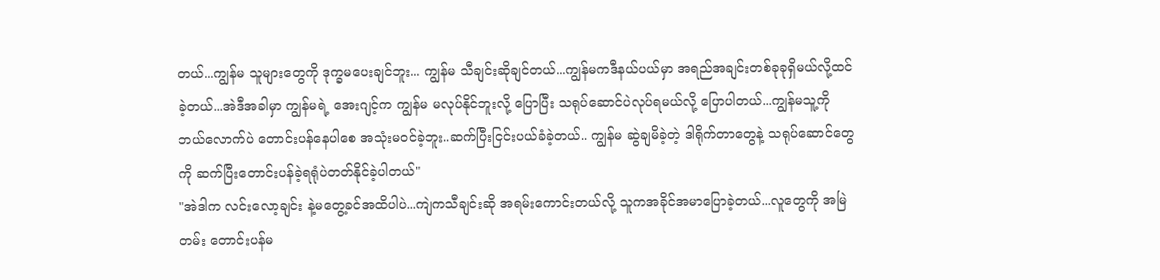တယ်...ကျွန်မ သူများတွေကို ဒုက္ခမပေးချင်ဘူး... ကျွန်မ သီချင်းဆိုချင်တယ်...ကျွန်မကဒီနယ်ပယ်မှာ အရည်အချင်းတစ်ခုခုရှိမယ်လို့ထင်ခဲ့တယ်...အဲဒီအခါမှာ ကျွန်မရဲ့ အေးဂျင့်က ကျွန်မ မလုပ်နိုင်ဘူးလို့ ပြောပြီး သရုပ်ဆောင်ပဲလုပ်ရမယ်လို့ ပြောပါတယ်...ကျွန်မသူ့ကို ဘယ်လောက်ပဲ တောင်းပန်နေပါစေ အသုံးမဝင်ခဲ့ဘူး..ဆက်ပြီးငြင်းပယ်ခံခဲ့တယ်.. ကျွန်မ ဆွဲချမိခဲ့တဲ့ ဒါရိုက်တာတွေနဲ့ သရုပ်ဆောင်တွေကို ဆက်ပြီးတောင်းပန်ခဲ့ရရုံပဲတတ်နိုင်ခဲ့ပါတယ်"
"အဲဒါက လင်းလော့ချင်း နဲ့မတွေ့ခင်အထိပါပဲ...ကျဲကသီချင်းဆို အရမ်းကောင်းတယ်လို့ သူကအခိုင်အမာပြောခဲ့တယ်...လူတွေကို အမြဲတမ်း တောင်းပန်မ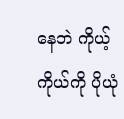နေဘဲ ကိုယ့်ကိုယ်ကို ပိုယုံ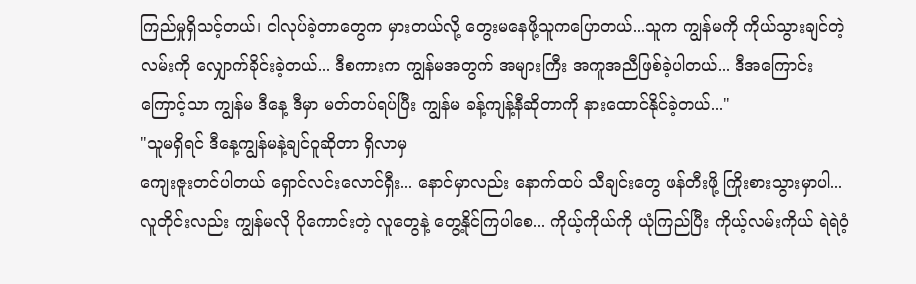ကြည်မှုရှိသင့်တယ်၊ ငါလုပ်ခဲ့တာတွေက မှားတယ်လို့ တွေးမနေဖို့သူကပြောတယ်...သူက ကျွန်မကို ကိုယ်သွားချင်တဲ့လမ်းကို လျှောက်ခိုင်းခဲ့တယ်... ဒီစကားက ကျွန်မအတွက် အများကြီး အကူအညီဖြစ်ခဲ့ပါတယ်... ဒီအကြောင်းကြောင့်သာ ကျွန်မ ဒီနေ့ ဒီမှာ မတ်တပ်ရပ်ပြီး ကျွန်မ ခန့်ကျန့်နီဆိုတာကို နားထောင်နိုင်ခဲ့တယ်..."
"သူမရှိရင် ဒီနေ့ကျွန်မနဲ့ချင်ဝူဆိုတာ ရှိလာမှ
ကျေးဇူးတင်ပါတယ် ရှောင်လင်းလောင်ရှီး... နောင်မှာလည်း နောက်ထပ် သီချင်းတွေ ဖန်တီးဖို့ ကြိုးစားသွားမှာပါ...လူတိုင်းလည်း ကျွန်မလို ပိုကောင်းတဲ့ လူတွေနဲ့ တွေ့နိုင်ကြပါစေ... ကိုယ့်ကိုယ်ကို ယုံကြည်ပြီး ကိုယ့်လမ်းကိုယ် ရဲရဲဝံ့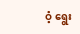ဝံ့ ရွေး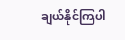ချယ်နိုင်ကြပါ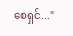စေရှင်..."